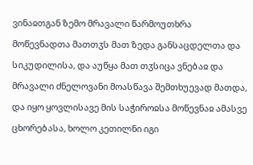ვინაჲთგან ზემო მრავალი წარმოუთხრა მოწევნადთა მათთჳს მათ ზედა განსაცდელთა და სიკუდილისა, და აუწყა მათ თჳსიცა ვნებაჲ და მრავალი ძნელოვანი მოასწავა შემთხუევად მათდა, და იყო ყოვლისავე მის საჭიროჲსა მოწევნაჲ ამასვე ცხორებასა, ხოლო კეთილნი იგი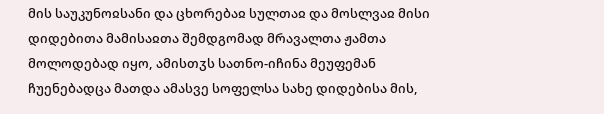მის საუკუნოჲსანი და ცხორებაჲ სულთაჲ და მოსლვაჲ მისი დიდებითა მამისაჲთა შემდგომად მრავალთა ჟამთა მოლოდებად იყო, ამისთჳს სათნო-იჩინა მეუფემან ჩუენებადცა მათდა ამასვე სოფელსა სახე დიდებისა მის,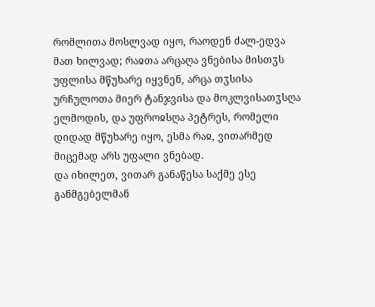რომლითა მოსლვად იყო, რაოდენ ძალ-ედვა მათ ხილვად; რაჲთა არცაღა ვნებისა მისთჳს უფლისა მწუხარე იყვნენ, არცა თჳსისა ურჩულოთა მიერ ტანჯვისა და მოკლვისათჳსღა ელმოდის, და უფროჲსღა პეტრეს, რომელი დიდად მწუხარე იყო, ესმა რაჲ, ვითარმედ მიცემად არს უფალი ვნებად.
და იხილეთ, ვითარ განაწესა საქმე ესე განმგებელმან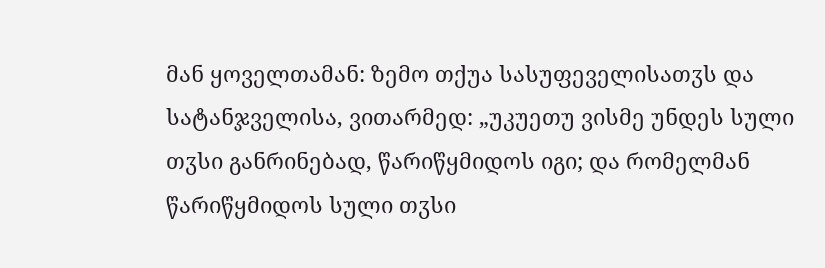მან ყოველთამან: ზემო თქუა სასუფეველისათჳს და სატანჯველისა, ვითარმედ: „უკუეთუ ვისმე უნდეს სული თჳსი განრინებად, წარიწყმიდოს იგი; და რომელმან წარიწყმიდოს სული თჳსი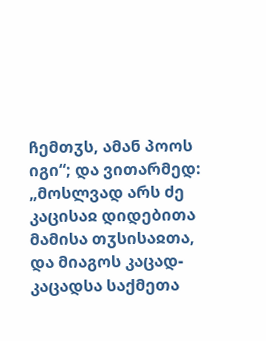ჩემთჳს, ამან პოოს იგი“; და ვითარმედ: „მოსლვად არს ძე კაცისაჲ დიდებითა მამისა თჳსისაჲთა, და მიაგოს კაცად-კაცადსა საქმეთა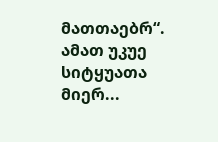მათთაებრ“. ამათ უკუე სიტყუათა მიერ...